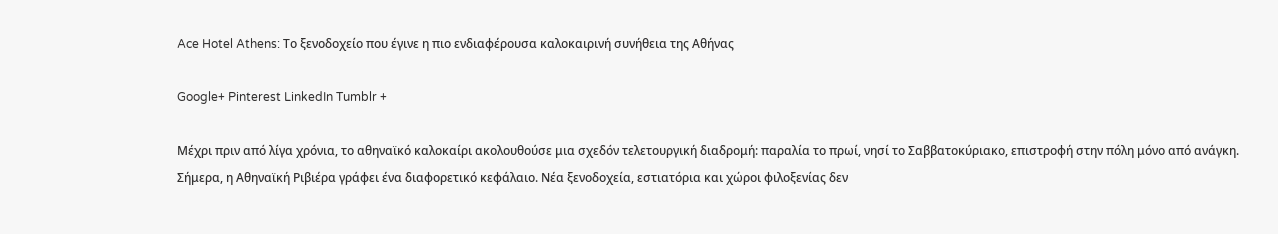Ace Hotel Athens: Το ξενοδοχείο που έγινε η πιο ενδιαφέρουσα καλοκαιρινή συνήθεια της Αθήνας

Google+ Pinterest LinkedIn Tumblr +

Μέχρι πριν από λίγα χρόνια, το αθηναϊκό καλοκαίρι ακολουθούσε μια σχεδόν τελετουργική διαδρομή: παραλία το πρωί, νησί το Σαββατοκύριακο, επιστροφή στην πόλη μόνο από ανάγκη. Σήμερα, η Αθηναϊκή Ριβιέρα γράφει ένα διαφορετικό κεφάλαιο. Νέα ξενοδοχεία, εστιατόρια και χώροι φιλοξενίας δεν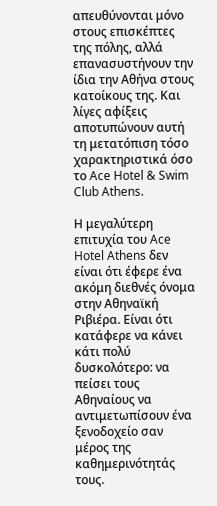απευθύνονται μόνο στους επισκέπτες της πόλης, αλλά επανασυστήνουν την ίδια την Αθήνα στους κατοίκους της. Και λίγες αφίξεις αποτυπώνουν αυτή τη μετατόπιση τόσο χαρακτηριστικά όσο το Ace Hotel & Swim Club Athens.

Η μεγαλύτερη επιτυχία του Ace Hotel Athens δεν είναι ότι έφερε ένα ακόμη διεθνές όνομα στην Αθηναϊκή Ριβιέρα. Είναι ότι κατάφερε να κάνει κάτι πολύ δυσκολότερο: να πείσει τους Αθηναίους να αντιμετωπίσουν ένα ξενοδοχείο σαν μέρος της καθημερινότητάς τους.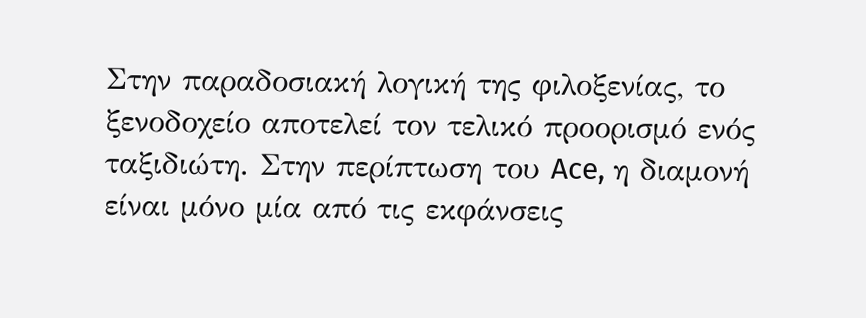Στην παραδοσιακή λογική της φιλοξενίας, το ξενοδοχείο αποτελεί τον τελικό προορισμό ενός ταξιδιώτη. Στην περίπτωση του Ace, η διαμονή είναι μόνο μία από τις εκφάνσεις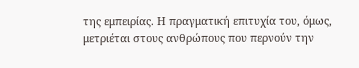της εμπειρίας. Η πραγματική επιτυχία του, όμως, μετριέται στους ανθρώπους που περνούν την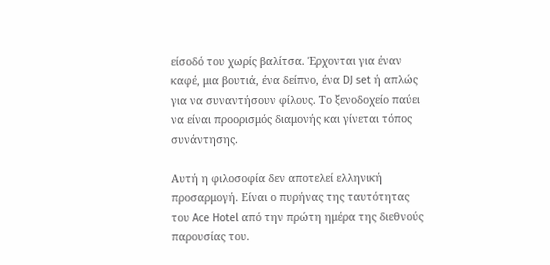είσοδό του χωρίς βαλίτσα. Έρχονται για έναν καφέ, μια βουτιά, ένα δείπνο, ένα DJ set ή απλώς για να συναντήσουν φίλους. Το ξενοδοχείο παύει να είναι προορισμός διαμονής και γίνεται τόπος συνάντησης.

Αυτή η φιλοσοφία δεν αποτελεί ελληνική προσαρμογή. Είναι ο πυρήνας της ταυτότητας του Ace Hotel από την πρώτη ημέρα της διεθνούς παρουσίας του.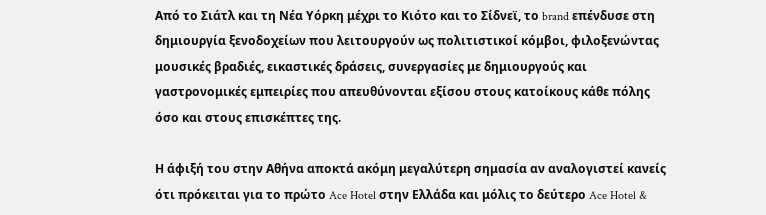Από το Σιάτλ και τη Νέα Υόρκη μέχρι το Κιότο και το Σίδνεϊ, το brand επένδυσε στη δημιουργία ξενοδοχείων που λειτουργούν ως πολιτιστικοί κόμβοι, φιλοξενώντας μουσικές βραδιές, εικαστικές δράσεις, συνεργασίες με δημιουργούς και γαστρονομικές εμπειρίες που απευθύνονται εξίσου στους κατοίκους κάθε πόλης όσο και στους επισκέπτες της.

Η άφιξή του στην Αθήνα αποκτά ακόμη μεγαλύτερη σημασία αν αναλογιστεί κανείς ότι πρόκειται για το πρώτο Ace Hotel στην Ελλάδα και μόλις το δεύτερο Ace Hotel &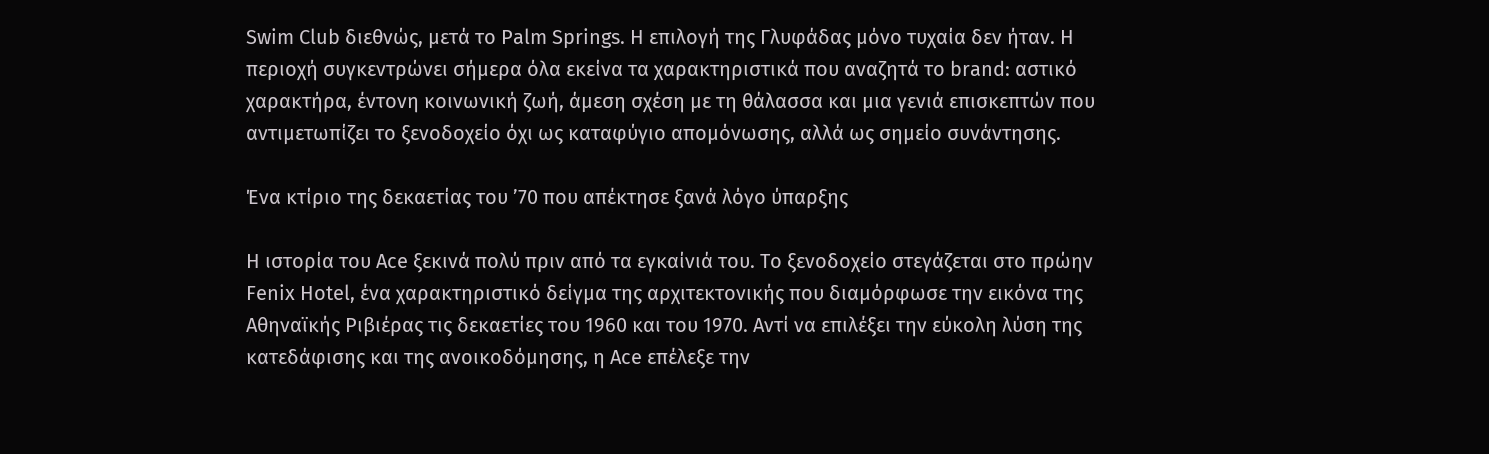Swim Club διεθνώς, μετά το Palm Springs. Η επιλογή της Γλυφάδας μόνο τυχαία δεν ήταν. Η περιοχή συγκεντρώνει σήμερα όλα εκείνα τα χαρακτηριστικά που αναζητά το brand: αστικό χαρακτήρα, έντονη κοινωνική ζωή, άμεση σχέση με τη θάλασσα και μια γενιά επισκεπτών που αντιμετωπίζει το ξενοδοχείο όχι ως καταφύγιο απομόνωσης, αλλά ως σημείο συνάντησης.

Ένα κτίριο της δεκαετίας του ’70 που απέκτησε ξανά λόγο ύπαρξης

Η ιστορία του Ace ξεκινά πολύ πριν από τα εγκαίνιά του. Το ξενοδοχείο στεγάζεται στο πρώην Fenix Hotel, ένα χαρακτηριστικό δείγμα της αρχιτεκτονικής που διαμόρφωσε την εικόνα της Αθηναϊκής Ριβιέρας τις δεκαετίες του 1960 και του 1970. Αντί να επιλέξει την εύκολη λύση της κατεδάφισης και της ανοικοδόμησης, η Ace επέλεξε την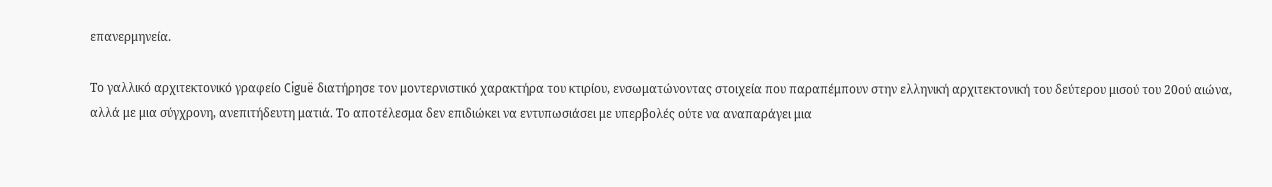επανερμηνεία.

Το γαλλικό αρχιτεκτονικό γραφείο Ciguë διατήρησε τον μοντερνιστικό χαρακτήρα του κτιρίου, ενσωματώνοντας στοιχεία που παραπέμπουν στην ελληνική αρχιτεκτονική του δεύτερου μισού του 20ού αιώνα, αλλά με μια σύγχρονη, ανεπιτήδευτη ματιά. Το αποτέλεσμα δεν επιδιώκει να εντυπωσιάσει με υπερβολές ούτε να αναπαράγει μια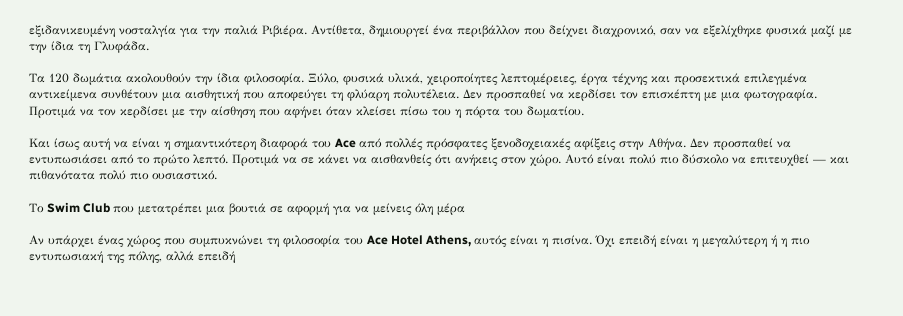εξιδανικευμένη νοσταλγία για την παλιά Ριβιέρα. Αντίθετα, δημιουργεί ένα περιβάλλον που δείχνει διαχρονικό, σαν να εξελίχθηκε φυσικά μαζί με την ίδια τη Γλυφάδα.

Τα 120 δωμάτια ακολουθούν την ίδια φιλοσοφία. Ξύλο, φυσικά υλικά, χειροποίητες λεπτομέρειες, έργα τέχνης και προσεκτικά επιλεγμένα αντικείμενα συνθέτουν μια αισθητική που αποφεύγει τη φλύαρη πολυτέλεια. Δεν προσπαθεί να κερδίσει τον επισκέπτη με μια φωτογραφία. Προτιμά να τον κερδίσει με την αίσθηση που αφήνει όταν κλείσει πίσω του η πόρτα του δωματίου.

Και ίσως αυτή να είναι η σημαντικότερη διαφορά του Ace από πολλές πρόσφατες ξενοδοχειακές αφίξεις στην Αθήνα. Δεν προσπαθεί να εντυπωσιάσει από το πρώτο λεπτό. Προτιμά να σε κάνει να αισθανθείς ότι ανήκεις στον χώρο. Αυτό είναι πολύ πιο δύσκολο να επιτευχθεί — και πιθανότατα πολύ πιο ουσιαστικό.

Το Swim Club που μετατρέπει μια βουτιά σε αφορμή για να μείνεις όλη μέρα

Αν υπάρχει ένας χώρος που συμπυκνώνει τη φιλοσοφία του Ace Hotel Athens, αυτός είναι η πισίνα. Όχι επειδή είναι η μεγαλύτερη ή η πιο εντυπωσιακή της πόλης, αλλά επειδή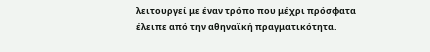λειτουργεί με έναν τρόπο που μέχρι πρόσφατα έλειπε από την αθηναϊκή πραγματικότητα.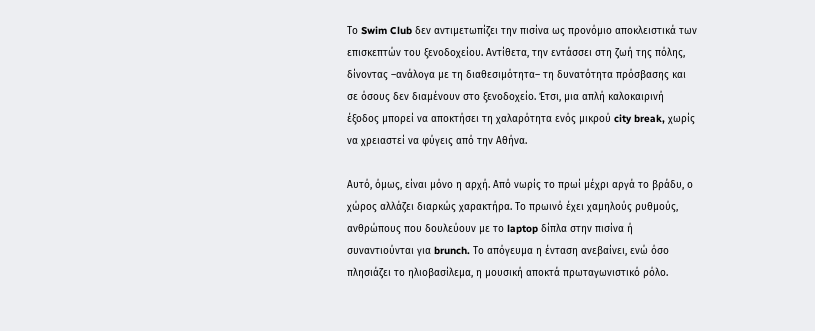Το Swim Club δεν αντιμετωπίζει την πισίνα ως προνόμιο αποκλειστικά των επισκεπτών του ξενοδοχείου. Αντίθετα, την εντάσσει στη ζωή της πόλης, δίνοντας –ανάλογα με τη διαθεσιμότητα– τη δυνατότητα πρόσβασης και σε όσους δεν διαμένουν στο ξενοδοχείο. Έτσι, μια απλή καλοκαιρινή έξοδος μπορεί να αποκτήσει τη χαλαρότητα ενός μικρού city break, χωρίς να χρειαστεί να φύγεις από την Αθήνα.

Αυτό, όμως, είναι μόνο η αρχή. Από νωρίς το πρωί μέχρι αργά το βράδυ, ο χώρος αλλάζει διαρκώς χαρακτήρα. Το πρωινό έχει χαμηλούς ρυθμούς, ανθρώπους που δουλεύουν με το laptop δίπλα στην πισίνα ή συναντιούνται για brunch. Το απόγευμα η ένταση ανεβαίνει, ενώ όσο πλησιάζει το ηλιοβασίλεμα, η μουσική αποκτά πρωταγωνιστικό ρόλο.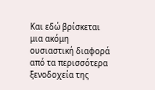Και εδώ βρίσκεται μια ακόμη ουσιαστική διαφορά από τα περισσότερα ξενοδοχεία της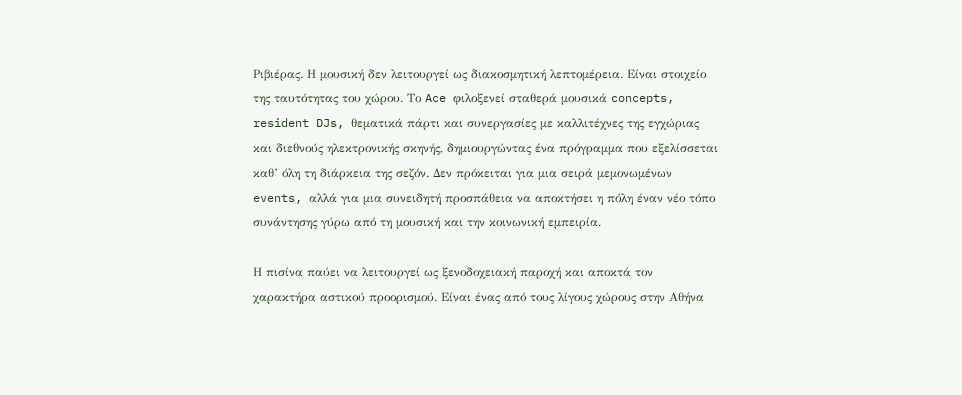Ριβιέρας. Η μουσική δεν λειτουργεί ως διακοσμητική λεπτομέρεια. Είναι στοιχείο της ταυτότητας του χώρου. Το Ace φιλοξενεί σταθερά μουσικά concepts, resident DJs, θεματικά πάρτι και συνεργασίες με καλλιτέχνες της εγχώριας και διεθνούς ηλεκτρονικής σκηνής, δημιουργώντας ένα πρόγραμμα που εξελίσσεται καθ’ όλη τη διάρκεια της σεζόν. Δεν πρόκειται για μια σειρά μεμονωμένων events, αλλά για μια συνειδητή προσπάθεια να αποκτήσει η πόλη έναν νέο τόπο συνάντησης γύρω από τη μουσική και την κοινωνική εμπειρία.

Η πισίνα παύει να λειτουργεί ως ξενοδοχειακή παροχή και αποκτά τον χαρακτήρα αστικού προορισμού. Είναι ένας από τους λίγους χώρους στην Αθήνα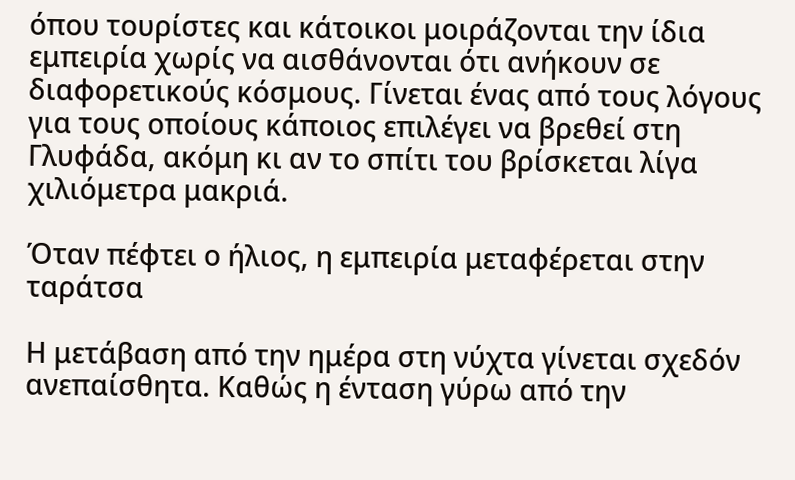όπου τουρίστες και κάτοικοι μοιράζονται την ίδια εμπειρία χωρίς να αισθάνονται ότι ανήκουν σε διαφορετικούς κόσμους. Γίνεται ένας από τους λόγους για τους οποίους κάποιος επιλέγει να βρεθεί στη Γλυφάδα, ακόμη κι αν το σπίτι του βρίσκεται λίγα χιλιόμετρα μακριά.

Όταν πέφτει ο ήλιος, η εμπειρία μεταφέρεται στην ταράτσα

Η μετάβαση από την ημέρα στη νύχτα γίνεται σχεδόν ανεπαίσθητα. Καθώς η ένταση γύρω από την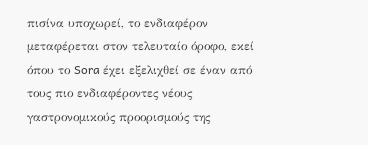πισίνα υποχωρεί, το ενδιαφέρον μεταφέρεται στον τελευταίο όροφο, εκεί όπου το Sora έχει εξελιχθεί σε έναν από τους πιο ενδιαφέροντες νέους γαστρονομικούς προορισμούς της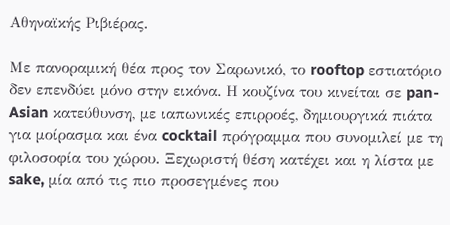Αθηναϊκής Ριβιέρας.

Με πανοραμική θέα προς τον Σαρωνικό, το rooftop εστιατόριο δεν επενδύει μόνο στην εικόνα. Η κουζίνα του κινείται σε pan-Asian κατεύθυνση, με ιαπωνικές επιρροές, δημιουργικά πιάτα για μοίρασμα και ένα cocktail πρόγραμμα που συνομιλεί με τη φιλοσοφία του χώρου. Ξεχωριστή θέση κατέχει και η λίστα με sake, μία από τις πιο προσεγμένες που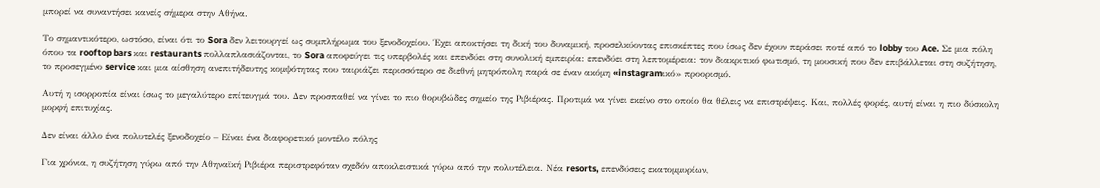μπορεί να συναντήσει κανείς σήμερα στην Αθήνα.

Το σημαντικότερο, ωστόσο, είναι ότι το Sora δεν λειτουργεί ως συμπλήρωμα του ξενοδοχείου. Έχει αποκτήσει τη δική του δυναμική, προσελκύοντας επισκέπτες που ίσως δεν έχουν περάσει ποτέ από το lobby του Ace. Σε μια πόλη όπου τα rooftop bars και restaurants πολλαπλασιάζονται, το Sora αποφεύγει τις υπερβολές και επενδύει στη συνολική εμπειρία: επενδύει στη λεπτομέρεια: τον διακριτικό φωτισμό, τη μουσική που δεν επιβάλλεται στη συζήτηση, το προσεγμένο service και μια αίσθηση ανεπιτήδευτης κομψότητας που ταιριάζει περισσότερο σε διεθνή μητρόπολη παρά σε έναν ακόμη «instagramικό» προορισμό.

Αυτή η ισορροπία είναι ίσως το μεγαλύτερο επίτευγμά του. Δεν προσπαθεί να γίνει το πιο θορυβώδες σημείο της Ριβιέρας. Προτιμά να γίνει εκείνο στο οποίο θα θέλεις να επιστρέψεις. Και, πολλές φορές, αυτή είναι η πιο δύσκολη μορφή επιτυχίας.

Δεν είναι άλλο ένα πολυτελές ξενοδοχείο – Είναι ένα διαφορετικό μοντέλο πόλης

Για χρόνια, η συζήτηση γύρω από την Αθηναϊκή Ριβιέρα περιστρεφόταν σχεδόν αποκλειστικά γύρω από την πολυτέλεια. Νέα resorts, επενδύσεις εκατομμυρίων,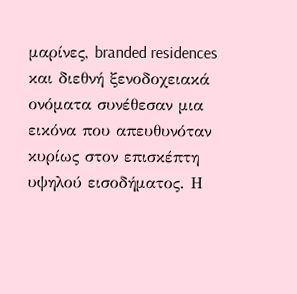μαρίνες, branded residences και διεθνή ξενοδοχειακά ονόματα συνέθεσαν μια εικόνα που απευθυνόταν κυρίως στον επισκέπτη υψηλού εισοδήματος. Η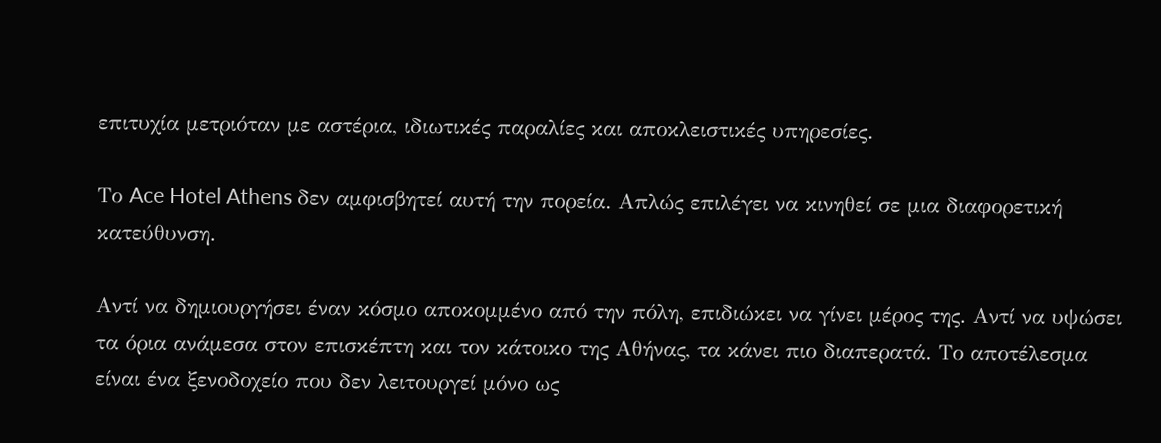επιτυχία μετριόταν με αστέρια, ιδιωτικές παραλίες και αποκλειστικές υπηρεσίες.

Το Ace Hotel Athens δεν αμφισβητεί αυτή την πορεία. Απλώς επιλέγει να κινηθεί σε μια διαφορετική κατεύθυνση.

Αντί να δημιουργήσει έναν κόσμο αποκομμένο από την πόλη, επιδιώκει να γίνει μέρος της. Αντί να υψώσει τα όρια ανάμεσα στον επισκέπτη και τον κάτοικο της Αθήνας, τα κάνει πιο διαπερατά. Το αποτέλεσμα είναι ένα ξενοδοχείο που δεν λειτουργεί μόνο ως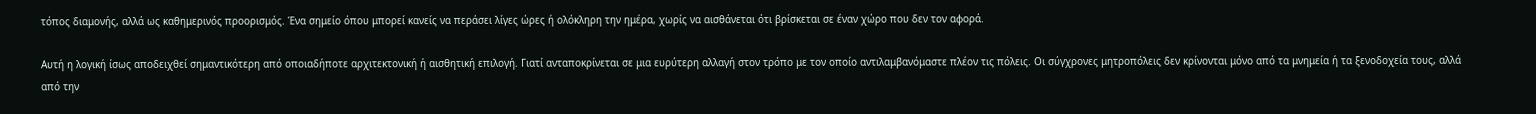τόπος διαμονής, αλλά ως καθημερινός προορισμός. Ένα σημείο όπου μπορεί κανείς να περάσει λίγες ώρες ή ολόκληρη την ημέρα, χωρίς να αισθάνεται ότι βρίσκεται σε έναν χώρο που δεν τον αφορά.

Αυτή η λογική ίσως αποδειχθεί σημαντικότερη από οποιαδήποτε αρχιτεκτονική ή αισθητική επιλογή. Γιατί ανταποκρίνεται σε μια ευρύτερη αλλαγή στον τρόπο με τον οποίο αντιλαμβανόμαστε πλέον τις πόλεις. Οι σύγχρονες μητροπόλεις δεν κρίνονται μόνο από τα μνημεία ή τα ξενοδοχεία τους, αλλά από την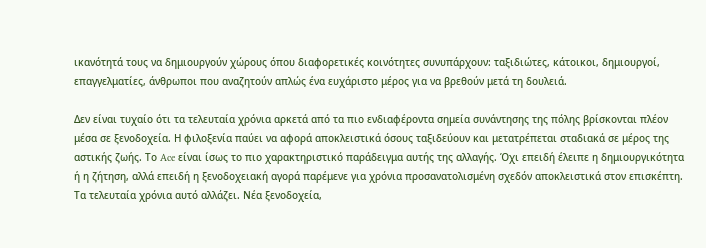ικανότητά τους να δημιουργούν χώρους όπου διαφορετικές κοινότητες συνυπάρχουν: ταξιδιώτες, κάτοικοι, δημιουργοί, επαγγελματίες, άνθρωποι που αναζητούν απλώς ένα ευχάριστο μέρος για να βρεθούν μετά τη δουλειά.

Δεν είναι τυχαίο ότι τα τελευταία χρόνια αρκετά από τα πιο ενδιαφέροντα σημεία συνάντησης της πόλης βρίσκονται πλέον μέσα σε ξενοδοχεία. Η φιλοξενία παύει να αφορά αποκλειστικά όσους ταξιδεύουν και μετατρέπεται σταδιακά σε μέρος της αστικής ζωής. Το Ace είναι ίσως το πιο χαρακτηριστικό παράδειγμα αυτής της αλλαγής. Όχι επειδή έλειπε η δημιουργικότητα ή η ζήτηση, αλλά επειδή η ξενοδοχειακή αγορά παρέμενε για χρόνια προσανατολισμένη σχεδόν αποκλειστικά στον επισκέπτη. Τα τελευταία χρόνια αυτό αλλάζει. Νέα ξενοδοχεία,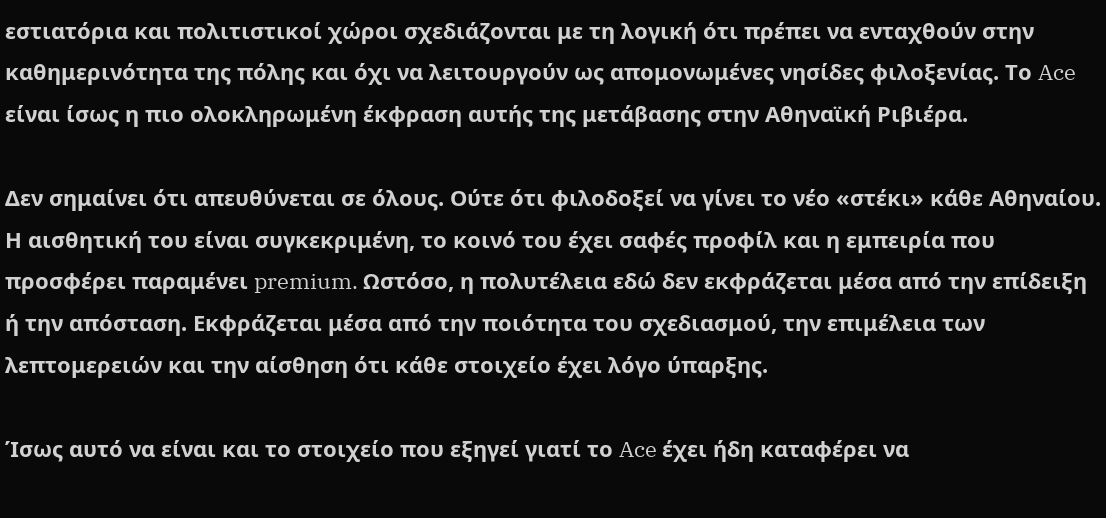εστιατόρια και πολιτιστικοί χώροι σχεδιάζονται με τη λογική ότι πρέπει να ενταχθούν στην καθημερινότητα της πόλης και όχι να λειτουργούν ως απομονωμένες νησίδες φιλοξενίας. Το Ace είναι ίσως η πιο ολοκληρωμένη έκφραση αυτής της μετάβασης στην Αθηναϊκή Ριβιέρα.

Δεν σημαίνει ότι απευθύνεται σε όλους. Ούτε ότι φιλοδοξεί να γίνει το νέο «στέκι» κάθε Αθηναίου. Η αισθητική του είναι συγκεκριμένη, το κοινό του έχει σαφές προφίλ και η εμπειρία που προσφέρει παραμένει premium. Ωστόσο, η πολυτέλεια εδώ δεν εκφράζεται μέσα από την επίδειξη ή την απόσταση. Εκφράζεται μέσα από την ποιότητα του σχεδιασμού, την επιμέλεια των λεπτομερειών και την αίσθηση ότι κάθε στοιχείο έχει λόγο ύπαρξης.

Ίσως αυτό να είναι και το στοιχείο που εξηγεί γιατί το Ace έχει ήδη καταφέρει να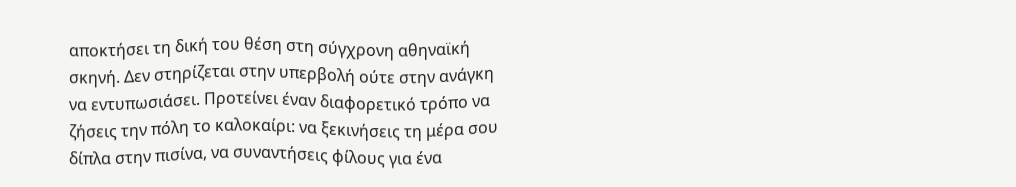αποκτήσει τη δική του θέση στη σύγχρονη αθηναϊκή σκηνή. Δεν στηρίζεται στην υπερβολή ούτε στην ανάγκη να εντυπωσιάσει. Προτείνει έναν διαφορετικό τρόπο να ζήσεις την πόλη το καλοκαίρι: να ξεκινήσεις τη μέρα σου δίπλα στην πισίνα, να συναντήσεις φίλους για ένα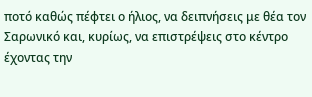ποτό καθώς πέφτει ο ήλιος, να δειπνήσεις με θέα τον Σαρωνικό και, κυρίως, να επιστρέψεις στο κέντρο έχοντας την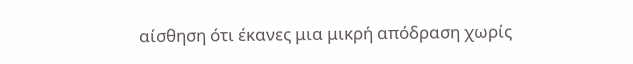αίσθηση ότι έκανες μια μικρή απόδραση χωρίς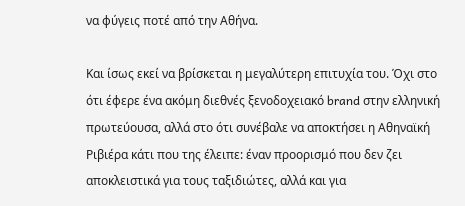να φύγεις ποτέ από την Αθήνα.

Και ίσως εκεί να βρίσκεται η μεγαλύτερη επιτυχία του. Όχι στο ότι έφερε ένα ακόμη διεθνές ξενοδοχειακό brand στην ελληνική πρωτεύουσα, αλλά στο ότι συνέβαλε να αποκτήσει η Αθηναϊκή Ριβιέρα κάτι που της έλειπε: έναν προορισμό που δεν ζει αποκλειστικά για τους ταξιδιώτες, αλλά και για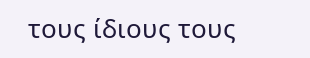τους ίδιους τους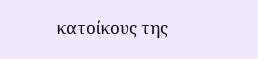κατοίκους της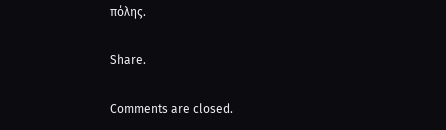πόλης.

Share.

Comments are closed.